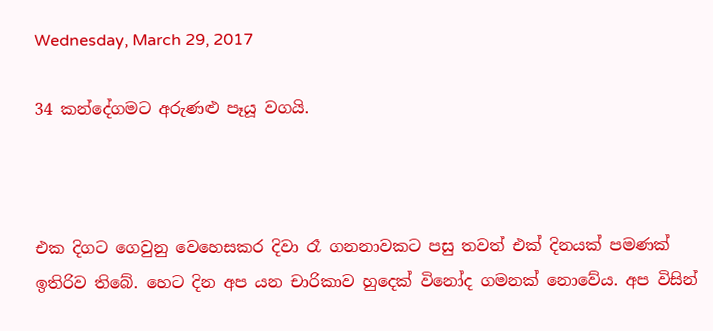Wednesday, March 29, 2017

34 කන්දේගමට අරුණළු පෑයූ වගයි.



එක දිගට ගෙවුනු වෙහෙසකර දිවා රෑ ගනනාවකට පසු තවත් එක් දිනයක් පමණක් ඉතිරිව තිබේ. හෙට දින අප යන චාරිකාව හුදෙක් විනෝද ගමනක් නොවේය. අප විසින්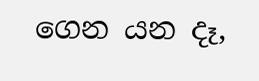ගෙන යන දෑ,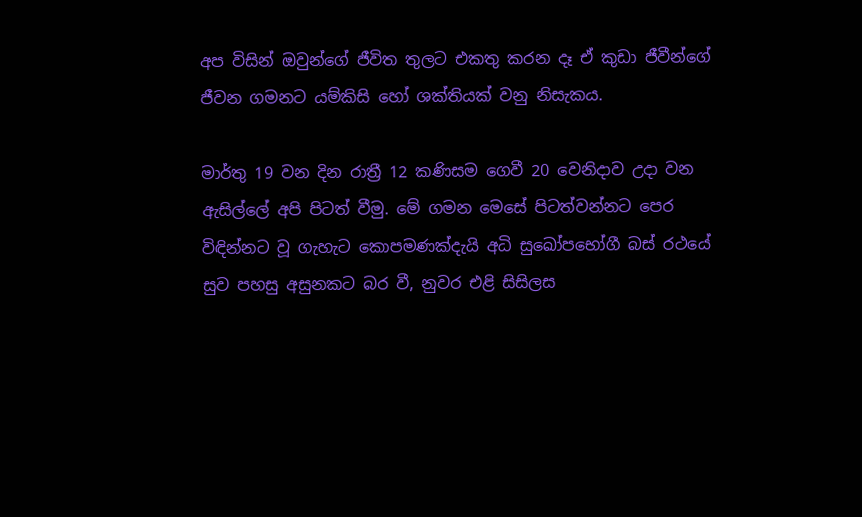අප විසින් ඔවුන්ගේ ජීවිත තුලට එකතු කරන දෑ ඒ කුඩා ජීවීන්ගේ ජීවන ගමනට යම්කිසි හෝ ශක්තියක් වනු නිසැකය.

මාර්තු 19 වන දින රාත්‍රී 12 කණිසම ගෙවී 20 වෙනිදාව උදා වන ඇසිල්ලේ අපි පිටත් වීමු. මේ ගමන මෙසේ පිටත්වන්නට පෙර විඳින්නට වූ ගැහැට කොපමණක්දැයි අධි සුඛෝපභෝගී බස් රථයේ සුව පහසු අසුනකට බර වී, නුවර එළි සිසිලස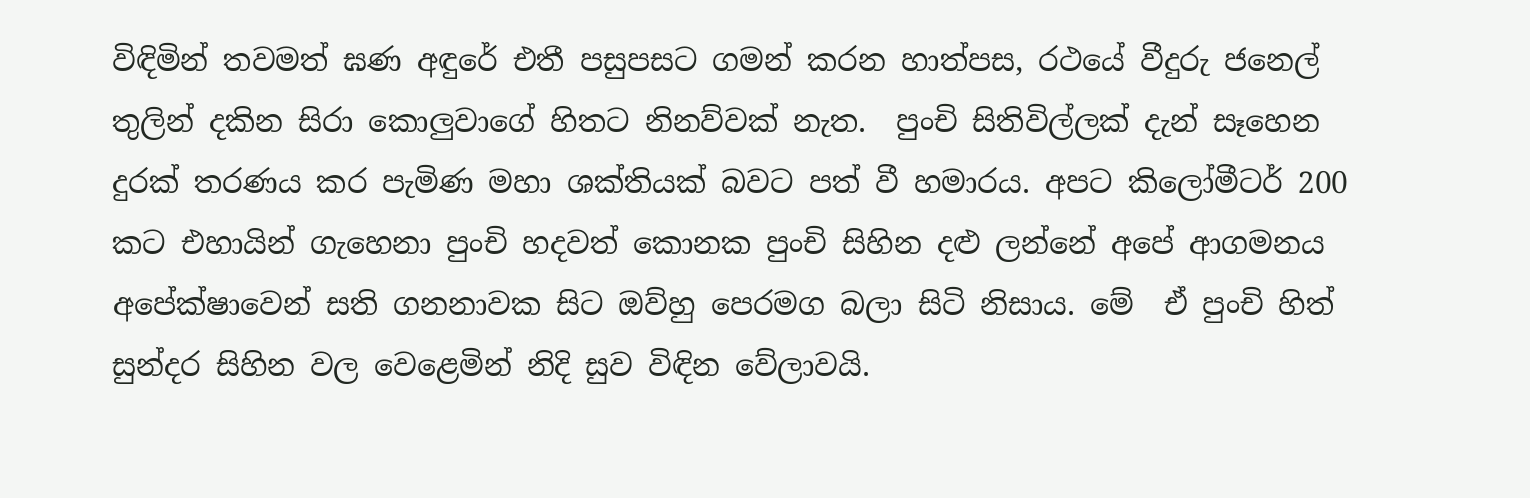විඳිමින් තවමත් ඝණ අඳුරේ එතී පසුපසට ගමන් කරන හාත්පස, රථයේ වීදුරු ජනෙල් තුලින් දකින සිරා කොලුවාගේ හිතට නිනව්වක් නැත.  පුංචි සිතිවිල්ලක් දැන් සෑහෙන දුරක් තරණය කර පැමිණ මහා ශක්තියක් බවට පත් වී හමාරය. අපට කිලෝමීටර් 200 කට එහායින් ගැහෙනා පුංචි හදවත් කොනක පුංචි සිහින දළු ලන්නේ අපේ ආගමනය අපේක්ෂාවෙන් සති ගනනාවක සිට ඔව්හු පෙරමග බලා සිටි නිසාය. මේ  ඒ පුංචි හිත් සුන්දර සිහින වල වෙළෙමින් නිදි සුව විඳින වේලාවයි.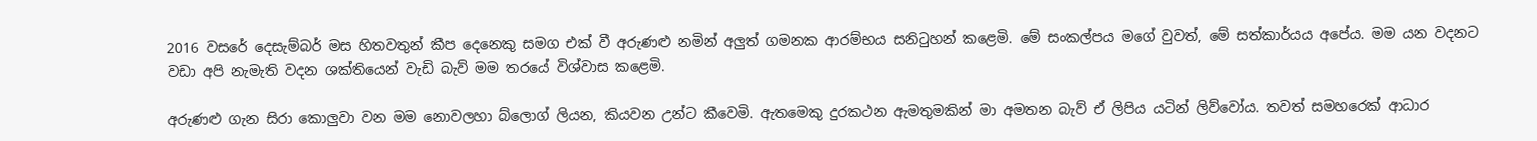2016 වසරේ දෙසැම්බර් මස හිතවතුන් කීප දෙනෙකු සමග එක් වී අරුණළු නමින් අලුත් ගමනක ආරම්භය සනිටුහන් කළෙමි. මේ සංකල්පය මගේ වුවත්, මේ සත්කාර්යය අපේය. මම යන වදනට වඩා අපි නැමැති වදන ශක්තියෙන් වැඩි බැව් මම තරයේ විශ්වාස කළෙමි.

අරුණළු ගැන සිරා කොලුවා වන මම නොවලහා බ්ලොග් ලියන, කියවන උන්ට කීවෙමි. ඇතමෙකු දුරකථන ඇමතුමකින් මා අමතන බැව් ඒ ලිපිය යටින් ලිව්වෝය. තවත් සමහරෙක් ආධාර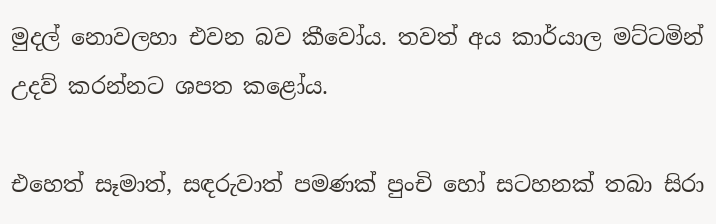මුදල් නොවලහා එවන බව කීවෝය. තවත් අය කාර්යාල මට්ටමින් උදව් කරන්නට ශපත කළෝය.

එහෙත් සෑමාත්, සඳරුවාත් පමණක් පුංචි හෝ සටහනක් තබා සිරා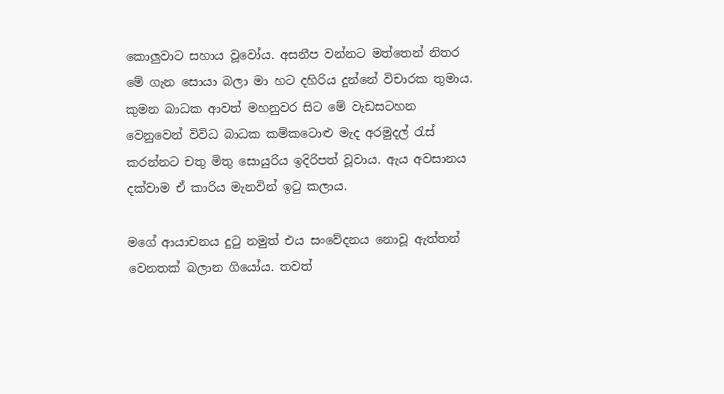කොලුවාට සහාය වූවෝය. අසනීප වන්නට මත්තෙන් නිතර මේ ගැන සොයා බලා මා හට දහිරිය දුන්නේ විචාරක තුමාය. කුමන බාධක ආවත් මහනුවර සිට මේ වැඩසටහන වෙනුවෙන් විවිධ බාධක කම්කටොළු මැද අරමුදල් රැස් කරන්නට චතු මිතු සොයුරිය ඉදිරිපත් වූවාය. ඇය අවසානය දක්වාම ඒ කාරිය මැනවින් ඉටු කලාය.

මගේ ආයාචනය දුටු නමුත් එය සංවේදනය නොවූ ඇත්තන් වෙනතක් බලාන ගියෝය. තවත්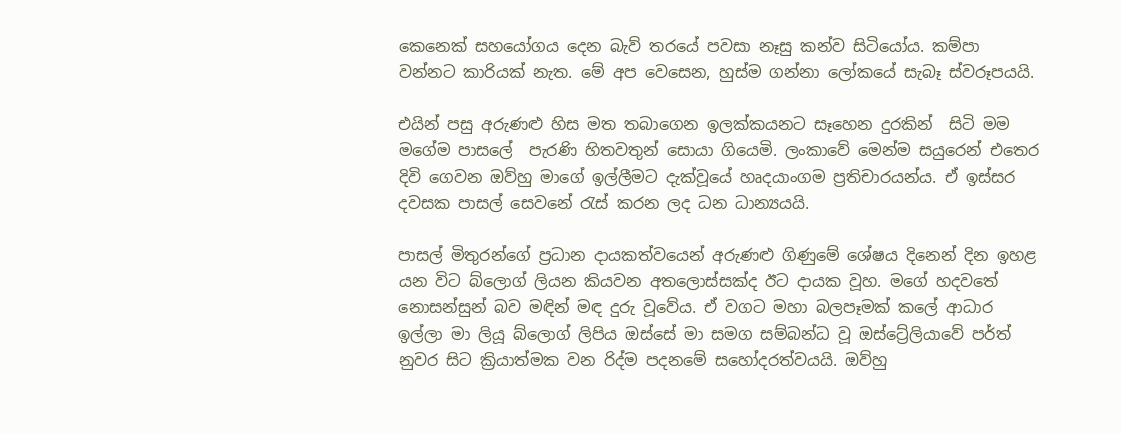කෙනෙක් සහයෝගය දෙන බැව් තරයේ පවසා නෑසු කන්ව සිටියෝය. කම්පා වන්නට කාරියක් නැත. මේ අප වෙසෙන, හුස්ම ගන්නා ලෝකයේ සැබෑ ස්වරූපයයි.

එයින් පසු අරුණළු හිස මත තබාගෙන ඉලක්කයනට සෑහෙන දුරකින්  සිටි මම මගේම පාසලේ  පැරණි හිතවතුන් සොයා ගියෙමි. ලංකාවේ මෙන්ම සයුරෙන් එතෙර දිවි ගෙවන ඔව්හු මාගේ ඉල්ලීමට දැක්වූයේ හෘදයාංගම ප්‍ර‍තිචාරයන්ය. ඒ ඉස්සර දවසක පාසල් සෙවනේ රැස් කරන ලද ධන ධාන්‍යයයි.

පාසල් මිතුරන්ගේ ප්‍රධාන දායකත්වයෙන් අරුණළු ගිණුමේ ශේෂය දිනෙන් දින ඉහළ යන විට බ්ලොග් ලියන කියවන අතලොස්සක්ද ඊට දායක වූහ. මගේ හදවතේ නොසන්සුන් බව මඳින් මඳ දුරු වූවේය. ඒ වගට මහා බලපෑමක් කලේ ආධාර ඉල්ලා මා ලියූ බ්ලොග් ලිපිය ඔස්සේ මා සමග සම්බන්ධ වූ ඔස්ට්‍රේලියාවේ පර්ත් නුවර සිට ක්‍රියාත්මක වන රිද්ම පදනමේ සහෝදරත්වයයි. ඔව්හු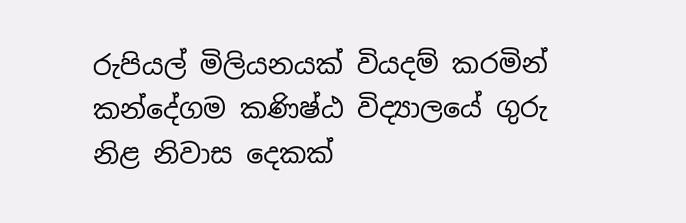රුපියල් මිලියනයක් වියදම් කරමින් කන්දේගම කණිෂ්ඨ විද්‍යාලයේ ගුරු නිළ නිවාස දෙකක්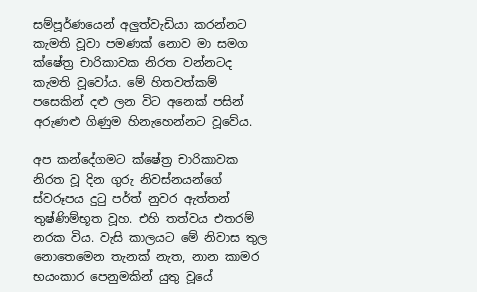සම්පූර්ණයෙන් අලුත්වැඩියා කරන්නට කැමති වූවා පමණක් නොව මා සමග ක්ෂේත්‍ර‍ චාරිකාවක නිරත වන්නටද කැමති වූවෝය. මේ හිතවත්කම් පසෙකින් දළු ලන විට අනෙක් පසින් අරුණළු ගිණුම හිනැහෙන්නට වූවේය.

අප කන්දේගමට ක්ෂේත්‍ර‍ චාරිකාවක නිරත වූ දින ගුරු නිවස්නයන්ගේ ස්වරූපය දුටු පර්ත් නුවර ඇත්තන් තුෂ්ණිම්භූත වූහ. එහි තත්වය එතරම් නරක විය. වැසි කාලයට මේ නිවාස තුල නොතෙමෙන තැනක් නැත, නාන කාමර භයංකාර පෙනුමකින් යුතු වූයේ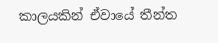කාලයකින් ඒවායේ තීන්ත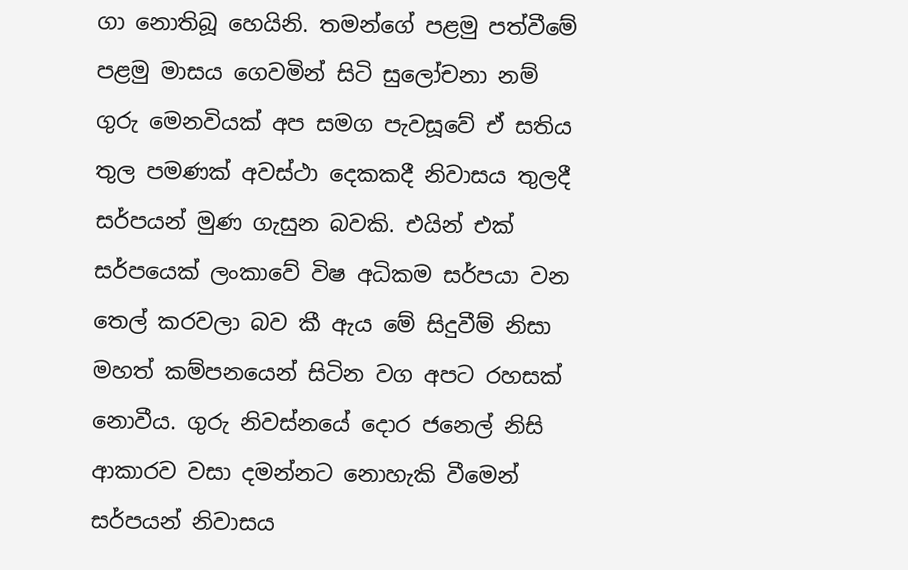ගා නොතිබූ හෙයිනි. තමන්ගේ පළමු පත්වීමේ පළමු මාසය ගෙවමින් සිටි සුලෝචනා නම් ගුරු මෙනවියක් අප සමග පැවසූවේ ඒ සතිය තුල පමණක් අවස්ථා දෙකකදී නිවාසය තුලදී සර්පයන් මුණ ගැසුන බවකි. එයින් එක් සර්පයෙක් ලංකාවේ විෂ අධිකම සර්පයා වන තෙල් කරවලා බව කී ඇය මේ සිදුවීම් නිසා මහත් කම්පනයෙන් සිටින වග අපට රහසක් නොවීය. ගුරු නිවස්නයේ දොර ජනෙල් නිසි ආකාරව වසා දමන්නට නොහැකි වීමෙන් සර්පයන් නිවාසය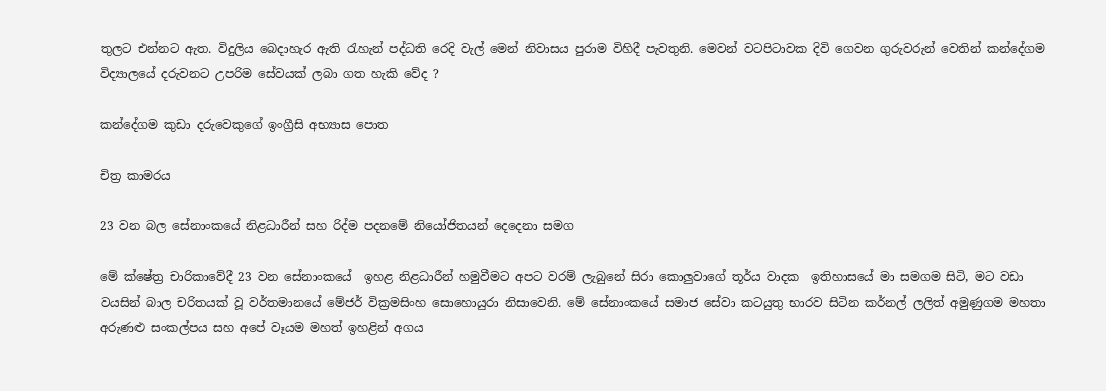තුලට එන්නට ඇත. විදුලිය බෙදාහැර ඇති රැහැන් පද්ධති රෙදි වැල් මෙන් නිවාසය පුරාම විහිදී පැවතුනි. මෙවන් වටපිටාවක දිවි ගෙවන ගුරුවරුන් වෙතින් කන්දේගම විද්‍යාලයේ දරුවනට උපරිම සේවයක් ලබා ගත හැකි වේද ?

කන්දේගම කුඩා දරුවෙකුගේ ඉංග්‍රීසි අභ්‍යාස පොත

චිත්‍ර‍ කාමරය

23 වන බල සේනාංකයේ නිළධාරීන් සහ රිද්ම පදනමේ නියෝජිතයන් දෙදෙනා සමග

මේ ක්ෂේත්‍ර‍ චාරිකාවේදී 23 වන සේනාංකයේ  ඉහළ නිළධාරීන් හමුවීමට අපට වරම් ලැබුනේ සිරා කොලුවාගේ තූර්ය වාදක  ඉතිහාසයේ මා සමගම සිටි, මට වඩා වයසින් බාල චරිතයක් වූ වර්තමානයේ මේජර් වික්‍ර‍මසිංහ සොහොයුරා නිසාවෙනි. මේ සේනාංකයේ සමාජ සේවා කටයුතු භාරව සිටින කර්නල් ලලිත් අමුණුගම මහතා අරුණළු සංකල්පය සහ අපේ වෑයම මහත් ඉහළින් අගය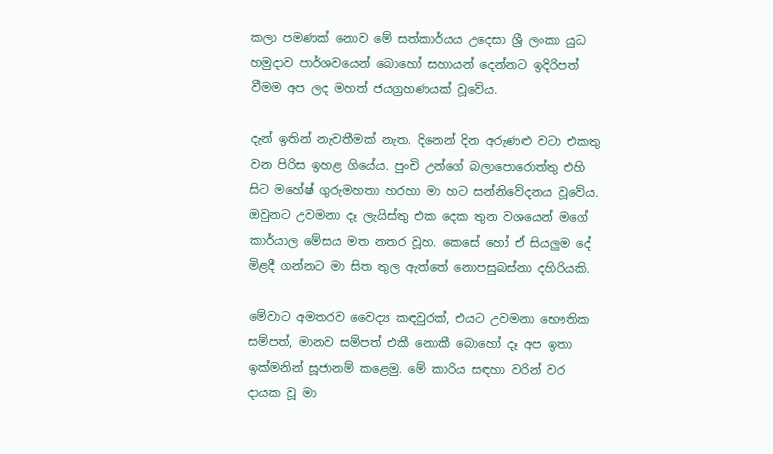කලා පමණක් නොව මේ සත්කාර්යය උදෙසා ශ්‍රී ලංකා යුධ හමුදාව පාර්ශවයෙන් බොහෝ සහායන් දෙන්නට ඉදිරිපත් වීමම අප ලද මහත් ජයග්‍ර‍හණයක් වූවේය.

දැන් ඉතින් නැවතීමක් නැත. දිනෙන් දින අරුණළු වටා එකතු වන පිරිස ඉහළ ගියේය. පුංචි උන්ගේ බලාපොරොත්තු එහි සිට මහේෂ් ගුරුමහතා හරහා මා හට සන්නිවේදනය වූවේය. ඔවුනට උවමනා දෑ ලැයිස්තු එක දෙක තුන වශයෙන් මගේ කාර්යාල මේසය මත නතර වූහ. කෙසේ හෝ ඒ සියලුම දේ මිළදී ගන්නට මා සිත තුල ඇත්තේ නොපසුබස්නා දහිරියකි.

මේවාට අමතරව වෛද්‍ය කඳවුරක්, එයට උවමනා භෞතික සම්පත්, මානව සම්පත් එකී නොකී බොහෝ දෑ අප ඉතා ඉක්මනින් සූජානම් කළෙමු. මේ කාරිය සඳහා වරින් වර දායක වූ මා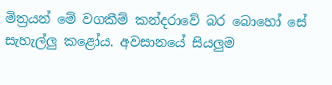මිත්‍ර‍යන් මේ වගකීම් කන්දරාවේ බර බොහෝ සේ සැහැල්ලු කළෝය. අවසානයේ සියලුම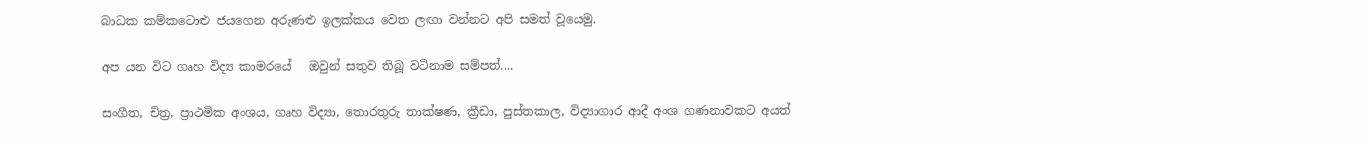බාධක කම්කටොළු ජයගෙන අරුණළු ඉලක්කය වෙත ලඟා වන්නට අපි සමත් වූයෙමු.

අප යන විට ගෘහ විද්‍ය කාමරයේ   ඔවුන් සතුව තිබූ වටිනාම සම්පත්....

සංගීත, චිත්‍ර‍, ප්‍රාථමික අංශය, ගෘහ විද්‍යා, තොරතුරු තාක්ෂණ, ක්‍රීඩා, පුස්තකාල, විද්‍යාගාර ආදී අංශ ගණනාවකට අයත්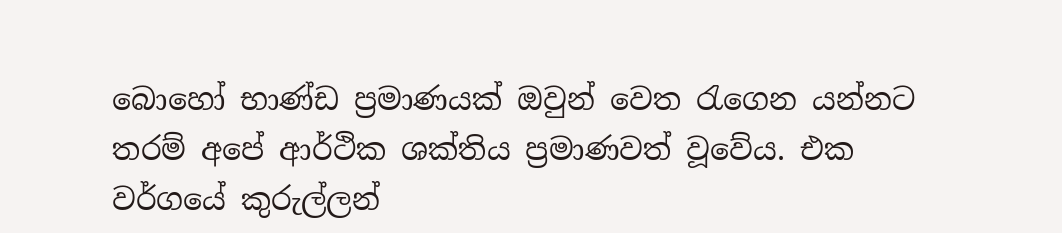බොහෝ භාණ්ඩ ප්‍ර‍මාණයක් ඔවුන් වෙත රැගෙන යන්නට තරම් අපේ ආර්ථික ශක්තිය ප්‍ර‍මාණවත් වූවේය. එක වර්ගයේ කුරුල්ලන්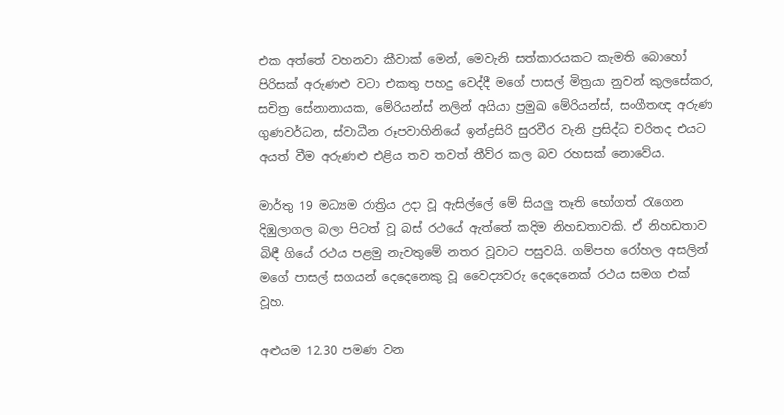එක අත්තේ වහනවා කීවාක් මෙන්, මෙවැනි සත්කාරයකට කැමති බොහෝ පිරිසක් අරුණළු වටා එකතු පහදු වෙද්දී මගේ පාසල් මිත්‍ර‍යා නුවන් කුලසේකර, සචිත්‍ර‍ සේනානායක, මේරියන්ස් නලින් අයියා ප්‍රමුඛ මේරියන්ස්, සංගීතඥ අරුණ ගුණවර්ධන, ස්වාධීන රූපවාහිනියේ ඉන්ද්‍ර‍සිරි සුරවීර වැනි ප්‍ර‍සිද්ධ චරිතද එයට අයත් වීම අරුණළු එළිය තව තවත් තීව්ර කල බව රහසක් නොවේය.

මාර්තු 19 මධ්‍යම රාත්‍රිය උදා වූ ඇසිල්ලේ මේ සියලු තෑති භෝගත් රැගෙන දිඹුලාගල බලා පිටත් වූ බස් රථයේ ඇත්තේ කදිම නිහඩතාවකි. ඒ නිහඩතාව බිඳී ගියේ රථය පළමු නැවතුමේ නතර වූවාට පසුවයි. ගම්පහ රෝහල අසලින් මගේ පාසල් සගයන් දෙදෙනෙකු වූ වෛද්‍යවරු දෙදෙනෙක් රථය සමග එක් වූහ.

අළුයම 12.30 පමණ වන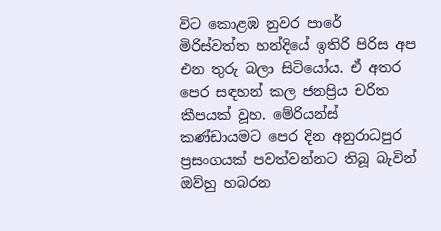විට කොළඹ නුවර පාරේ මිරිස්වත්ත හන්දියේ ඉතිරි පිරිස අප එන තුරු බලා සිටියෝය. ඒ අතර පෙර සඳහන් කල ජනප්‍රිය චරිත කීපයක් වූහ. මේරියන්ස් කණ්ඩායමට පෙර දින අනුරාධපුර ප්‍ර‍සංගයක් පවත්වන්නට තිබූ බැවින් ඔව්හු හබරන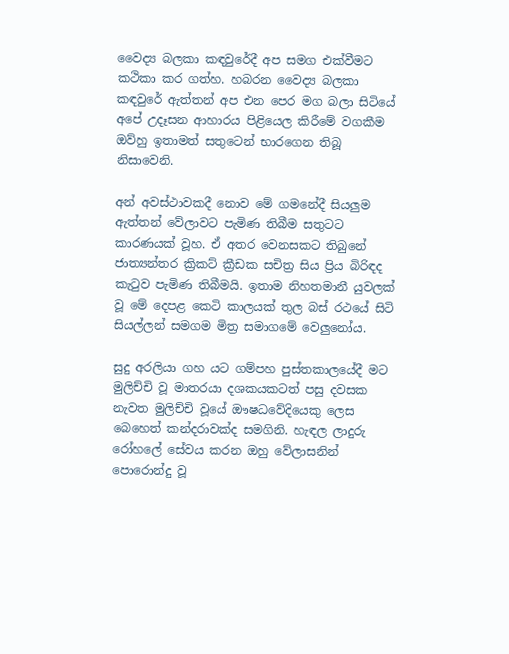වෛද්‍ය බලකා කඳවුරේදී අප සමග එක්වීමට කථිකා කර ගත්හ. හබරන වෛද්‍ය බලකා කඳවුරේ ඇත්තන් අප එන පෙර මග බලා සිටියේ අපේ උදෑසන ආහාරය පිළියෙල කිරීමේ වගකීම ඔව්හු ඉතාමත් සතුටෙන් භාරගෙන තිබූ නිසාවෙනි.

අන් අවස්ථාවකදී නොව මේ ගමනේදී සියලුම ඇත්තන් වේලාවට පැමිණ තිබීම සතුටට කාරණයක් වූහ. ඒ අතර වෙනසකට තිබුනේ ජාත්‍යන්තර ක්‍රිකට් ක්‍රීඩක සචිත්‍ර‍ සිය ප්‍රිය බිරිඳද කැටුව පැමිණ තිබීමයි. ඉතාම නිහතමානී යුවලක් වූ මේ දෙපළ කෙටි කාලයක් තුල බස් රථයේ සිටි සියල්ලන් සමගම මිත්‍ර‍ සමාගමේ වෙලුනෝය.

සුදු අරලියා ගහ යට ගම්පහ පුස්තකාලයේදී මට මුලිච්චි වූ මාතරයා දශකයකටත් පසු දවසක නැවත මුලිච්චි වූයේ ඖෂධවේදියෙකු ලෙස බෙහෙත් කන්දරාවක්ද සමගිනි. හැඳල ලාදුරු රෝහලේ සේවය කරන ඔහු වේලාසනින් පොරොන්දු වූ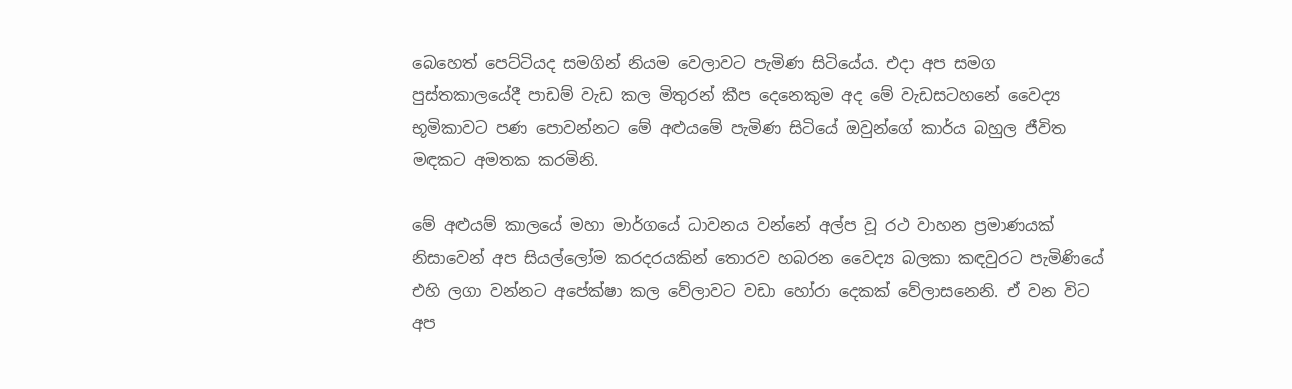බෙහෙත් පෙට්ටියද සමගින් නියම වෙලාවට පැමිණ සිටියේය. එදා අප සමග පුස්තකාලයේදී පාඩම් වැඩ කල මිතුරන් කීප දෙනෙකුම අද මේ වැඩසටහනේ වෛද්‍ය භූමිකාවට පණ පොවන්නට මේ අළුයමේ පැමිණ සිටියේ ඔවුන්ගේ කාර්ය බහුල ජීවිත මඳකට අමතක කරමිනි.

මේ අළුයම් කාලයේ මහා මාර්ගයේ ධාවනය වන්නේ අල්ප වූ රථ වාහන ප්‍ර‍මාණයක් නිසාවෙන් අප සියල්ලෝම කරදරයකින් තොරව හබරන වෛද්‍ය බලකා කඳවුරට පැමිණියේ එහි ලගා වන්නට අපේක්ෂා කල වේලාවට වඩා හෝරා දෙකක් වේලාසනෙනි. ඒ වන විට අප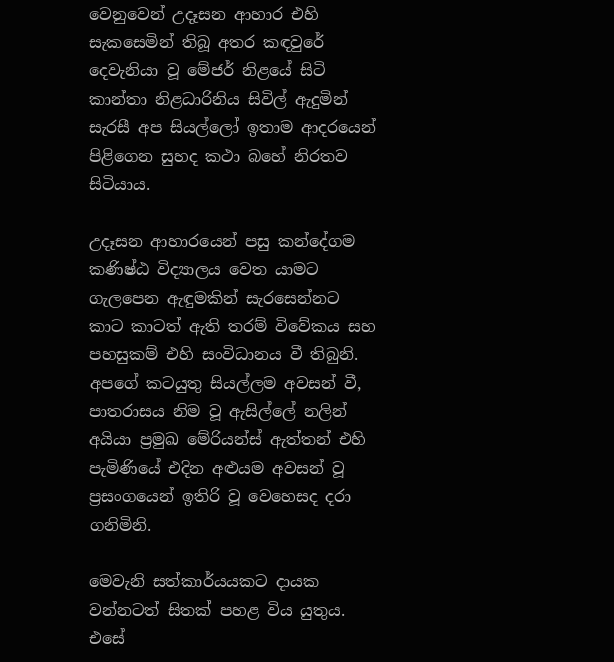වෙනුවෙන් උදෑසන ආහාර එහි සැකසෙමින් තිබූ අතර කඳවුරේ දෙවැනියා වූ මේජර් නිළයේ සිටි කාන්තා නිළධාරිනිය සිවිල් ඇදුමින් සැරසී අප සියල්ලෝ ඉතාම ආදරයෙන් පිළිගෙන සුහද කථා බහේ නිරතව සිටියාය.

උදෑසන ආහාරයෙන් පසු කන්දේගම කණිෂ්ඨ විද්‍යාලය වෙත යාමට ගැලපෙන ඇඳුමකින් සැරසෙන්නට කාට කාටත් ඇති තරම් විවේකය සහ පහසුකම් එහි සංවිධානය වී තිබුනි. අපගේ කටයුතු සියල්ලම අවසන් වී, පාතරාසය නිම වූ ඇසිල්ලේ නලින් අයියා ප්‍ර‍මුඛ මේරියන්ස් ඇත්තන් එහි පැමිණියේ එදින අළුයම අවසන් වූ ප්‍ර‍සංගයෙන් ඉතිරි වූ වෙහෙසද දරා ගනිමිනි.

මෙවැනි සත්කාර්යයකට දායක වන්නටත් සිතක් පහළ විය යුතුය. එසේ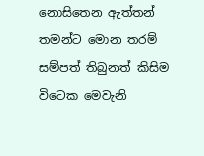නොසිතෙන ඇත්තන් තමන්ට මොන තරම් සම්පත් තිබුනත් කිසිම විටෙක මෙවැනි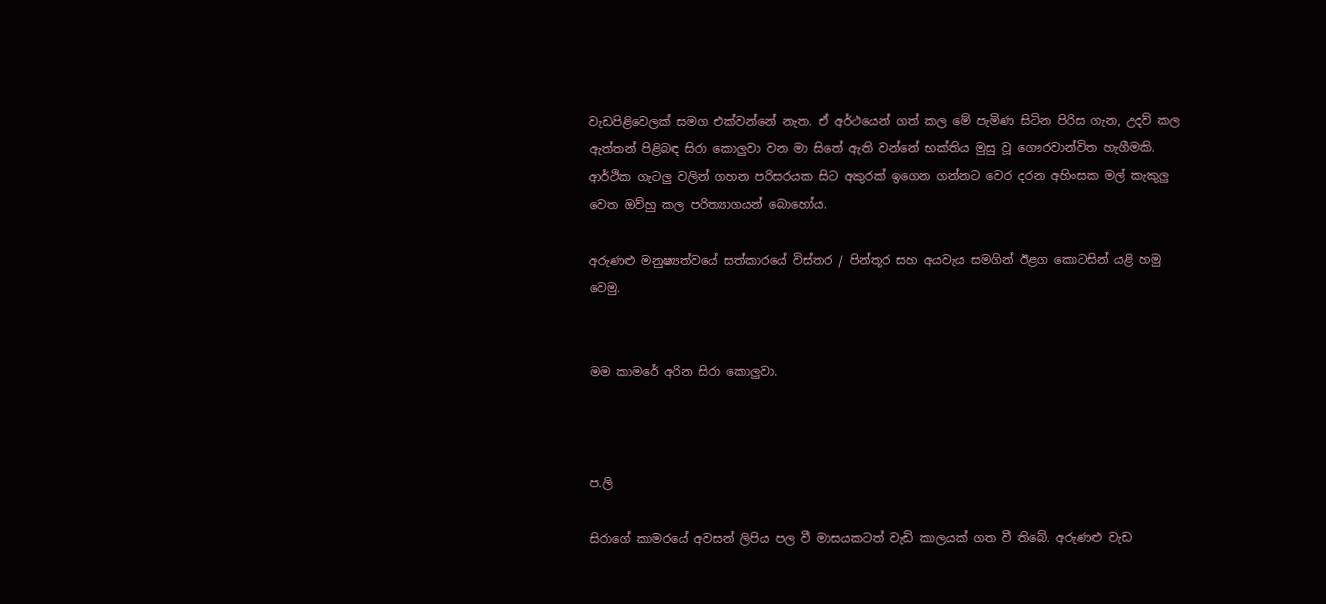වැඩපිළිවෙලක් සමග එක්වන්නේ නැත. ඒ අර්ථයෙන් ගත් කල මේ පැමිණ සිටින පිරිස ගැන, උදව් කල ඇත්තන් පිළිබඳ සිරා කොලුවා වන මා සිතේ ඇති වන්නේ භක්තිය මුසු වූ ගෞරවාන්විත හැගීමකි. ආර්ථික ගැටලු වලින් ගහන පරිසරයක සිට අකුරක් ඉගෙන ගන්නට වෙර දරන අහිංසක මල් කැකුලු වෙත ඔව්හු කල පරිත්‍යාගයන් බොහෝය.

අරුණළු මනුෂ්‍යත්වයේ සත්කාරයේ විස්තර / පින්තූර සහ අයවැය සමගින් ඊළග කොටසින් යළි හමු වෙමු.


මම කාමරේ අරින සිරා කොලුවා.



ප.ලි

සිරාගේ කාමරයේ අවසන් ලිපිය පල වී මාසයකටත් වැඩි කාලයක් ගත වී තිබේ. අරුණළු වැඩ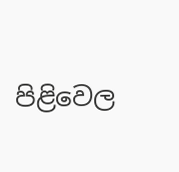පිළිවෙල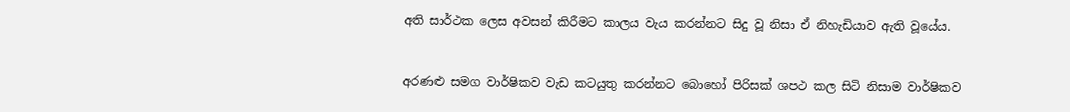අති සාර්ථක ලෙස අවසන් කිරීමට කාලය වැය කරන්නට සිදු වූ නිසා ඒ නිහැඩියාව ඇති වූයේය.


අරණළු සමග වාර්ෂිකව වැඩ කටයුතු කරන්නට බොහෝ පිරිසක් ශපථ කල සිටි නිසාම වාර්ෂිකව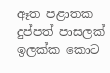ඈත පළාතක දුප්පත් පාසලක් ඉලක්ක කොට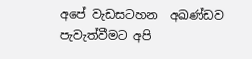අපේ වැඩසටහන  අඛණ්ඩව පැවැත්වීමට අපි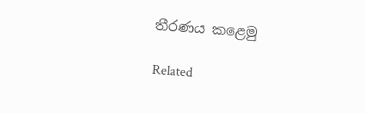තීරණය කළෙමු

Related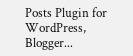Posts Plugin for WordPress, Blogger...